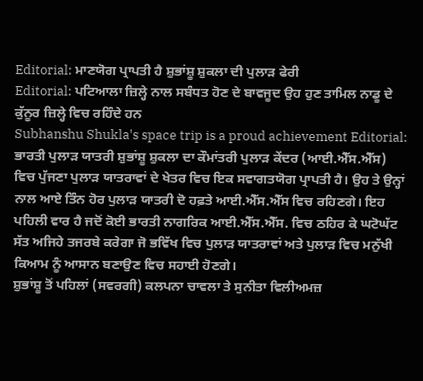Editorial: ਮਾਣਯੋਗ ਪ੍ਰਾਪਤੀ ਹੈ ਸ਼ੁਭਾਂਸ਼ੂ ਸ਼ੁਕਲਾ ਦੀ ਪੁਲਾੜ ਫੇਰੀ
Editorial: ਪਟਿਆਲਾ ਜ਼ਿਲ੍ਹੇ ਨਾਲ ਸਬੰਧਤ ਹੋਣ ਦੇ ਬਾਵਜੂਦ ਉਹ ਹੁਣ ਤਾਮਿਲ ਨਾਡੂ ਦੇ ਕੁੱਨੂਰ ਜ਼ਿਲ੍ਹੇ ਵਿਚ ਰਹਿੰਦੇ ਹਨ
Subhanshu Shukla's space trip is a proud achievement Editorial: ਭਾਰਤੀ ਪੁਲਾੜ ਯਾਤਰੀ ਸ਼ੁਭਾਂਸ਼ੂ ਸ਼ੁਕਲਾ ਦਾ ਕੌਮਾਂਤਰੀ ਪੁਲਾੜ ਕੇਂਦਰ (ਆਈ.ਐੱਸ.ਐੱਸ) ਵਿਚ ਪੁੱਜਣਾ ਪੁਲਾੜ ਯਾਤਰਾਵਾਂ ਦੇ ਖੇਤਰ ਵਿਚ ਇਕ ਸਵਾਗਤਯੋਗ ਪ੍ਰਾਪਤੀ ਹੈ। ਉਹ ਤੇ ਉਨ੍ਹਾਂ ਨਾਲ ਆਏ ਤਿੰਨ ਹੋਰ ਪੁਲਾੜ ਯਾਤਰੀ ਦੋ ਹਫ਼ਤੇ ਆਈ.ਐੱਸ.ਐੱਸ ਵਿਚ ਰਹਿਣਗੇ। ਇਹ ਪਹਿਲੀ ਵਾਰ ਹੈ ਜਦੋਂ ਕੋਈ ਭਾਰਤੀ ਨਾਗਰਿਕ ਆਈ.ਐੱਸ.ਐੱਸ. ਵਿਚ ਠਹਿਰ ਕੇ ਘਟੋਘੱਟ ਸੱਤ ਅਜਿਹੇ ਤਜਰਬੇ ਕਰੇਗਾ ਜੋ ਭਵਿੱਖ ਵਿਚ ਪੁਲਾੜ ਯਾਤਰਾਵਾਂ ਅਤੇ ਪੁਲਾੜ ਵਿਚ ਮਨੁੱਖੀ ਕਿਆਮ ਨੂੰ ਆਸਾਨ ਬਣਾਉਣ ਵਿਚ ਸਹਾਈ ਹੋਣਗੇ।
ਸ਼ੁਭਾਂਸ਼ੂ ਤੋਂ ਪਹਿਲਾਂ (ਸਵਰਗੀ) ਕਲਪਨਾ ਚਾਵਲਾ ਤੇ ਸੁਨੀਤਾ ਵਿਲੀਅਮਜ਼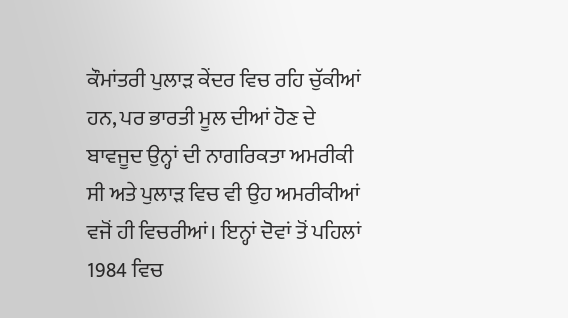ਕੌਮਾਂਤਰੀ ਪੁਲਾੜ ਕੇਂਦਰ ਵਿਚ ਰਹਿ ਚੁੱਕੀਆਂ ਹਨ, ਪਰ ਭਾਰਤੀ ਮੂਲ ਦੀਆਂ ਹੋਣ ਦੇ ਬਾਵਜੂਦ ਉਨ੍ਹਾਂ ਦੀ ਨਾਗਰਿਕਤਾ ਅਮਰੀਕੀ ਸੀ ਅਤੇ ਪੁਲਾੜ ਵਿਚ ਵੀ ਉਹ ਅਮਰੀਕੀਆਂ ਵਜੋਂ ਹੀ ਵਿਚਰੀਆਂ। ਇਨ੍ਹਾਂ ਦੋਵਾਂ ਤੋਂ ਪਹਿਲਾਂ 1984 ਵਿਚ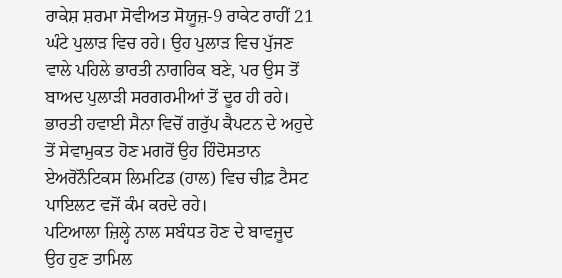ਰਾਕੇਸ਼ ਸ਼ਰਮਾ ਸੋਵੀਅਤ ਸੋਯੂਜ਼-9 ਰਾਕੇਟ ਰਾਹੀਂ 21 ਘੰਟੇ ਪੁਲਾੜ ਵਿਚ ਰਹੇ। ਉਹ ਪੁਲਾੜ ਵਿਚ ਪੁੱਜਣ ਵਾਲੇ ਪਹਿਲੇ ਭਾਰਤੀ ਨਾਗਰਿਕ ਬਣੇ, ਪਰ ਉਸ ਤੋਂ ਬਾਅਦ ਪੁਲਾੜੀ ਸਰਗਰਮੀਆਂ ਤੋਂ ਦੂਰ ਹੀ ਰਹੇ। ਭਾਰਤੀ ਹਵਾਈ ਸੈਨਾ ਵਿਚੋਂ ਗਰੁੱਪ ਕੈਪਟਨ ਦੇ ਅਹੁਦੇ ਤੋਂ ਸੇਵਾਮੁਕਤ ਹੋਣ ਮਗਰੋਂ ਉਹ ਹਿੰਦੋਸਤਾਨ ਏਅਰੋਨੌਟਿਕਸ ਲਿਮਟਿਡ (ਹਾਲ) ਵਿਚ ਚੀਫ਼ ਟੈਸਟ ਪਾਇਲਟ ਵਜੋਂ ਕੰਮ ਕਰਦੇ ਰਹੇ।
ਪਟਿਆਲਾ ਜ਼ਿਲ੍ਹੇ ਨਾਲ ਸਬੰਧਤ ਹੋਣ ਦੇ ਬਾਵਜੂਦ ਉਹ ਹੁਣ ਤਾਮਿਲ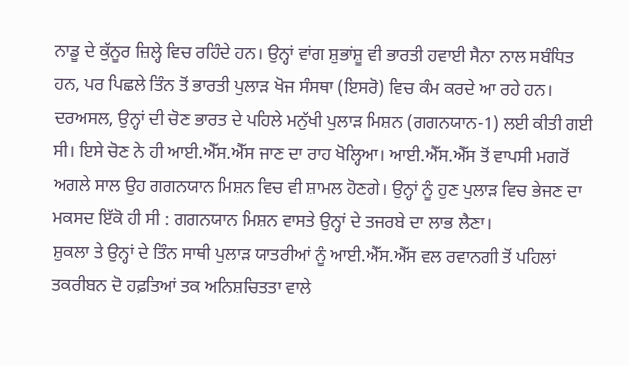ਨਾਡੂ ਦੇ ਕੁੱਨੂਰ ਜ਼ਿਲ੍ਹੇ ਵਿਚ ਰਹਿੰਦੇ ਹਨ। ਉਨ੍ਹਾਂ ਵਾਂਗ ਸ਼ੁਭਾਂਸ਼ੂ ਵੀ ਭਾਰਤੀ ਹਵਾਈ ਸੈਨਾ ਨਾਲ ਸਬੰਧਿਤ ਹਨ, ਪਰ ਪਿਛਲੇ ਤਿੰਨ ਤੋਂ ਭਾਰਤੀ ਪੁਲਾੜ ਖੋਜ ਸੰਸਥਾ (ਇਸਰੋ) ਵਿਚ ਕੰਮ ਕਰਦੇ ਆ ਰਹੇ ਹਨ। ਦਰਅਸਲ, ਉਨ੍ਹਾਂ ਦੀ ਚੋਣ ਭਾਰਤ ਦੇ ਪਹਿਲੇ ਮਨੁੱਖੀ ਪੁਲਾੜ ਮਿਸ਼ਨ (ਗਗਨਯਾਨ-1) ਲਈ ਕੀਤੀ ਗਈ ਸੀ। ਇਸੇ ਚੋਣ ਨੇ ਹੀ ਆਈ.ਐੱਸ.ਐੱਸ ਜਾਣ ਦਾ ਰਾਹ ਖੋਲ੍ਹਿਆ। ਆਈ.ਐੱਸ.ਐੱਸ ਤੋਂ ਵਾਪਸੀ ਮਗਰੋਂ ਅਗਲੇ ਸਾਲ ਉਹ ਗਗਨਯਾਨ ਮਿਸ਼ਨ ਵਿਚ ਵੀ ਸ਼ਾਮਲ ਹੋਣਗੇ। ਉਨ੍ਹਾਂ ਨੂੰ ਹੁਣ ਪੁਲਾੜ ਵਿਚ ਭੇਜਣ ਦਾ ਮਕਸਦ ਇੱਕੋ ਹੀ ਸੀ : ਗਗਨਯਾਨ ਮਿਸ਼ਨ ਵਾਸਤੇ ਉਨ੍ਹਾਂ ਦੇ ਤਜਰਬੇ ਦਾ ਲਾਭ ਲੈਣਾ।
ਸ਼ੁਕਲਾ ਤੇ ਉਨ੍ਹਾਂ ਦੇ ਤਿੰਨ ਸਾਥੀ ਪੁਲਾੜ ਯਾਤਰੀਆਂ ਨੂੰ ਆਈ.ਐੱਸ.ਐੱਸ ਵਲ ਰਵਾਨਗੀ ਤੋਂ ਪਹਿਲਾਂ ਤਕਰੀਬਨ ਦੋ ਹਫ਼ਤਿਆਂ ਤਕ ਅਨਿਸ਼ਚਿਤਤਾ ਵਾਲੇ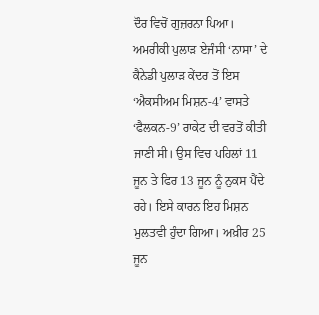ਦੌਰ ਵਿਚੋਂ ਗੁਜ਼ਰਨਾ ਪਿਆ। ਅਮਰੀਕੀ ਪੁਲਾੜ ਏਜੰਸੀ ‘ਨਾਸਾ’ ਦੇ ਕੈਨੇਡੀ ਪੁਲਾੜ ਕੇਂਦਰ ਤੋਂ ਇਸ ‘ਐਕਸੀਅਮ ਮਿਸ਼ਨ-4’ ਵਾਸਤੇ ‘ਫੈਲਕਨ-9’ ਰਾਕੇਟ ਦੀ ਵਰਤੋਂ ਕੀਤੀ ਜਾਣੀ ਸੀ। ਉਸ ਵਿਚ ਪਹਿਲਾਂ 11 ਜੂਨ ਤੇ ਫਿਰ 13 ਜੂਨ ਨੂੰ ਨੁਕਸ ਪੈਂਦੇ ਰਹੇ। ਇਸੇ ਕਾਰਨ ਇਹ ਮਿਸ਼ਨ ਮੁਲਤਵੀ ਹੁੰਦਾ ਗਿਆ। ਅਖ਼ੀਰ 25 ਜੂਨ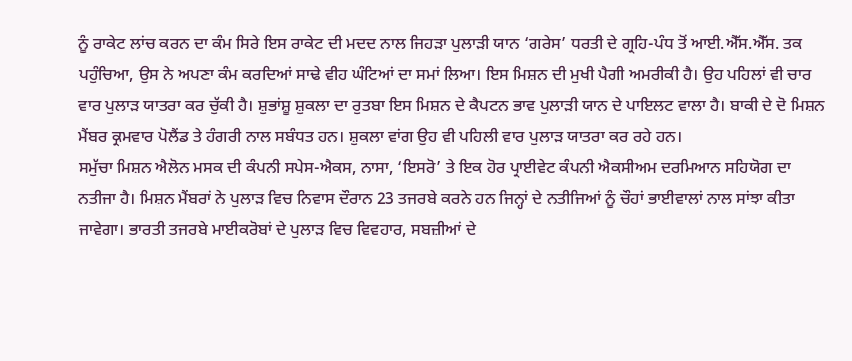ਨੂੰ ਰਾਕੇਟ ਲਾਂਚ ਕਰਨ ਦਾ ਕੰਮ ਸਿਰੇ ਇਸ ਰਾਕੇਟ ਦੀ ਮਦਦ ਨਾਲ ਜਿਹੜਾ ਪੁਲਾੜੀ ਯਾਨ ‘ਗਰੇਸ’ ਧਰਤੀ ਦੇ ਗ੍ਰਹਿ-ਪੰਧ ਤੋਂ ਆਈ.ਐੱਸ.ਐੱਸ. ਤਕ ਪਹੁੰਚਿਆ, ਉਸ ਨੇ ਅਪਣਾ ਕੰਮ ਕਰਦਿਆਂ ਸਾਢੇ ਵੀਹ ਘੰਟਿਆਂ ਦਾ ਸਮਾਂ ਲਿਆ। ਇਸ ਮਿਸ਼ਨ ਦੀ ਮੁਖੀ ਪੈਗੀ ਅਮਰੀਕੀ ਹੈ। ਉਹ ਪਹਿਲਾਂ ਵੀ ਚਾਰ ਵਾਰ ਪੁਲਾੜ ਯਾਤਰਾ ਕਰ ਚੁੱਕੀ ਹੈ। ਸ਼ੁਭਾਂਸ਼ੂ ਸ਼ੁਕਲਾ ਦਾ ਰੁਤਬਾ ਇਸ ਮਿਸ਼ਨ ਦੇ ਕੈਪਟਨ ਭਾਵ ਪੁਲਾੜੀ ਯਾਨ ਦੇ ਪਾਇਲਟ ਵਾਲਾ ਹੈ। ਬਾਕੀ ਦੇ ਦੋ ਮਿਸ਼ਨ ਮੈਂਬਰ ਕ੍ਰਮਵਾਰ ਪੋਲੈਂਡ ਤੇ ਹੰਗਰੀ ਨਾਲ ਸਬੰਧਤ ਹਨ। ਸ਼ੁਕਲਾ ਵਾਂਗ ਉਹ ਵੀ ਪਹਿਲੀ ਵਾਰ ਪੁਲਾੜ ਯਾਤਰਾ ਕਰ ਰਹੇ ਹਨ।
ਸਮੁੱਚਾ ਮਿਸ਼ਨ ਐਲੋਨ ਮਸਕ ਦੀ ਕੰਪਨੀ ਸਪੇਸ-ਐਕਸ, ਨਾਸਾ, ‘ਇਸਰੋ’ ਤੇ ਇਕ ਹੋਰ ਪ੍ਰਾਈਵੇਟ ਕੰਪਨੀ ਐਕਸੀਅਮ ਦਰਮਿਆਨ ਸਹਿਯੋਗ ਦਾ ਨਤੀਜਾ ਹੈ। ਮਿਸ਼ਨ ਮੈਂਬਰਾਂ ਨੇ ਪੁਲਾੜ ਵਿਚ ਨਿਵਾਸ ਦੌਰਾਨ 23 ਤਜਰਬੇ ਕਰਨੇ ਹਨ ਜਿਨ੍ਹਾਂ ਦੇ ਨਤੀਜਿਆਂ ਨੂੰ ਚੌਹਾਂ ਭਾਈਵਾਲਾਂ ਨਾਲ ਸਾਂਝਾ ਕੀਤਾ ਜਾਵੇਗਾ। ਭਾਰਤੀ ਤਜਰਬੇ ਮਾਈਕਰੋਬਾਂ ਦੇ ਪੁਲਾੜ ਵਿਚ ਵਿਵਹਾਰ, ਸਬਜ਼ੀਆਂ ਦੇ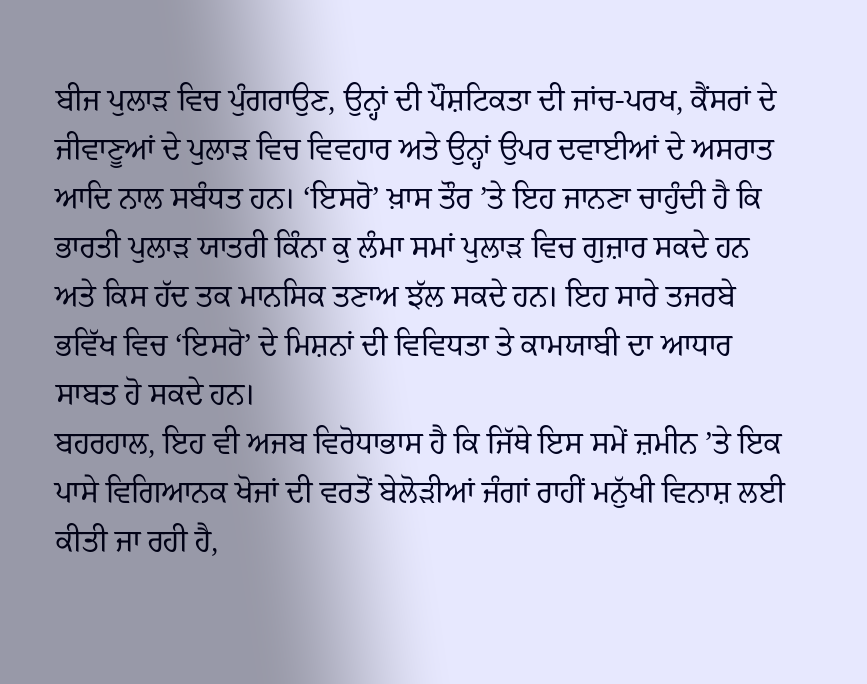ਬੀਜ ਪੁਲਾੜ ਵਿਚ ਪੁੰਗਰਾਉਣ, ਉਨ੍ਹਾਂ ਦੀ ਪੌਸ਼ਟਿਕਤਾ ਦੀ ਜਾਂਚ-ਪਰਖ, ਕੈਂਸਰਾਂ ਦੇ ਜੀਵਾਣੂਆਂ ਦੇ ਪੁਲਾੜ ਵਿਚ ਵਿਵਹਾਰ ਅਤੇ ਉਨ੍ਹਾਂ ਉਪਰ ਦਵਾਈਆਂ ਦੇ ਅਸਰਾਤ ਆਦਿ ਨਾਲ ਸਬੰਧਤ ਹਨ। ‘ਇਸਰੋ’ ਖ਼ਾਸ ਤੌਰ ’ਤੇ ਇਹ ਜਾਨਣਾ ਚਾਹੁੰਦੀ ਹੈ ਕਿ ਭਾਰਤੀ ਪੁਲਾੜ ਯਾਤਰੀ ਕਿੰਨਾ ਕੁ ਲੰਮਾ ਸਮਾਂ ਪੁਲਾੜ ਵਿਚ ਗੁਜ਼ਾਰ ਸਕਦੇ ਹਨ ਅਤੇ ਕਿਸ ਹੱਦ ਤਕ ਮਾਨਸਿਕ ਤਣਾਅ ਝੱਲ ਸਕਦੇ ਹਨ। ਇਹ ਸਾਰੇ ਤਜਰਬੇ ਭਵਿੱਖ ਵਿਚ ‘ਇਸਰੋ’ ਦੇ ਮਿਸ਼ਨਾਂ ਦੀ ਵਿਵਿਧਤਾ ਤੇ ਕਾਮਯਾਬੀ ਦਾ ਆਧਾਰ ਸਾਬਤ ਹੋ ਸਕਦੇ ਹਨ।
ਬਹਰਹਾਲ, ਇਹ ਵੀ ਅਜਬ ਵਿਰੋਧਾਭਾਸ ਹੈ ਕਿ ਜਿੱਥੇ ਇਸ ਸਮੇਂ ਜ਼ਮੀਨ ’ਤੇ ਇਕ ਪਾਸੇ ਵਿਗਿਆਨਕ ਖੋਜਾਂ ਦੀ ਵਰਤੋਂ ਬੇਲੋੜੀਆਂ ਜੰਗਾਂ ਰਾਹੀਂ ਮਨੁੱਖੀ ਵਿਨਾਸ਼ ਲਈ ਕੀਤੀ ਜਾ ਰਹੀ ਹੈ,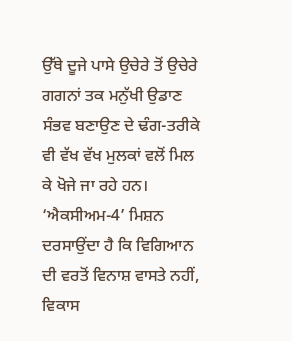ਉੱਥੇ ਦੂਜੇ ਪਾਸੇ ਉਚੇਰੇ ਤੋਂ ਉਚੇਰੇ ਗਗਨਾਂ ਤਕ ਮਨੁੱਖੀ ਉਡਾਣ ਸੰਭਵ ਬਣਾਉਣ ਦੇ ਢੰਗ-ਤਰੀਕੇ ਵੀ ਵੱਖ ਵੱਖ ਮੁਲਕਾਂ ਵਲੋਂ ਮਿਲ ਕੇ ਖੋਜੇ ਜਾ ਰਹੇ ਹਨ। ‘ਐਕਸੀਅਮ-4’ ਮਿਸ਼ਨ ਦਰਸਾਉਂਦਾ ਹੈ ਕਿ ਵਿਗਿਆਨ ਦੀ ਵਰਤੋਂ ਵਿਨਾਸ਼ ਵਾਸਤੇ ਨਹੀਂ, ਵਿਕਾਸ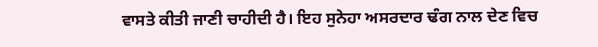ਵਾਸਤੇ ਕੀਤੀ ਜਾਣੀ ਚਾਹੀਦੀ ਹੈ। ਇਹ ਸੁਨੇਹਾ ਅਸਰਦਾਰ ਢੰਗ ਨਾਲ ਦੇਣ ਵਿਚ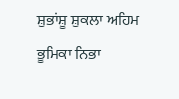ਸ਼ੁਭਾਂਸ਼ੂ ਸ਼ੁਕਲਾ ਅਹਿਮ ਭੂਮਿਕਾ ਨਿਭਾ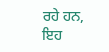ਰਹੇ ਹਨ, ਇਹ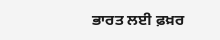ਭਾਰਤ ਲਈ ਫ਼ਖ਼ਰ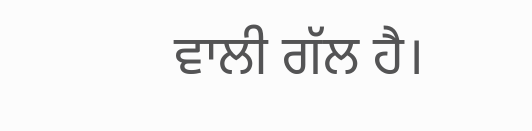ਵਾਲੀ ਗੱਲ ਹੈ।